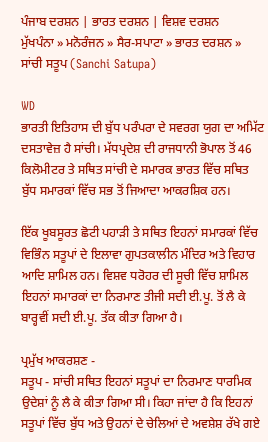ਪੰਜਾਬ ਦਰਸ਼ਨ | ਭਾਰਤ ਦਰਸ਼ਨ | ਵਿਸ਼ਵ ਦਰਸ਼ਨ
ਮੁੱਖਪੰਨਾ » ਮਨੋਰੰਜਨ » ਸੈਰ-ਸਪਾਟਾ » ਭਾਰਤ ਦਰਸ਼ਨ » ਸਾਂਚੀ ਸਤੂਪ (Sanchi Satupa)

WD
ਭਾਰਤੀ ਇਤਿਹਾਸ ਦੀ ਬੁੱਧ ਪਰੰਪਰਾ ਦੇ ਸਵਰਗ ਯੁਗ ਦਾ ਅਮਿੱਟ ਦਸਤਾਵੇਜ਼ ਹੈ ਸਾਂਚੀ। ਮੱਧਪ੍ਰਦੇਸ਼ ਦੀ ਰਾਜਧਾਨੀ ਭੋਪਾਲ ਤੋਂ 46 ਕਿਲੋਮੀਟਰ ਤੇ ਸਥਿਤ ਸਾਂਚੀ ਦੇ ਸਮਾਰਕ ਭਾਰਤ ਵਿੱਚ ਸਥਿਤ ਬੁੱਧ ਸਮਾਰਕਾਂ ਵਿੱਚ ਸਭ ਤੋਂ ਜਿਆਦਾ ਆਕਰਸ਼ਿਕ ਹਨ।

ਇੱਕ ਖੂਬਸੂਰਤ ਛੋਟੀ ਪਹਾੜੀ ਤੇ ਸਥਿਤ ਇਹਨਾਂ ਸਮਾਰਕਾਂ ਵਿੱਚ ਵਿਭਿੰਨ ਸਤੂਪਾਂ ਦੇ ਇਲਾਵਾ ਗੁਪਤਕਾਲੀਨ ਮੰਦਿਰ ਅਤੇ ਵਿਹਾਰ ਆਦਿ ਸ਼ਾਮਿਲ ਹਨ। ਵਿਸ਼ਵ ਧਰੋਹਰ ਦੀ ਸੂਚੀ ਵਿੱਚ ਸ਼ਾਮਿਲ ਇਹਨਾਂ ਸਮਾਰਕਾਂ ਦਾ ਨਿਰਮਾਣ ਤੀਜੀ ਸਦੀ ਈ.ਪੂ. ਤੋਂ ਲੈ ਕੇ ਬਾਰ੍ਹਵੀਂ ਸਦੀ ਈ.ਪੂ. ਤੱਕ ਕੀਤਾ ਗਿਆ ਹੈ।

ਪ੍ਰਮੁੱਖ ਆਕਰਸ਼ਣ -
ਸਤੂਪ - ਸਾਂਚੀ ਸਥਿਤ ਇਹਨਾਂ ਸਤੂਪਾਂ ਦਾ ਨਿਰਮਾਣ ਧਾਰਮਿਕ ਉਦੇਸ਼ਾਂ ਨੂੰ ਲੈ ਕੇ ਕੀਤਾ ਗਿਆ ਸੀ। ਕਿਹਾ ਜਾਂਦਾ ਹੈ ਕਿ ਇਹਨਾਂ ਸਤੂਪਾਂ ਵਿੱਚ ਬੁੱਧ ਅਤੇ ਉਹਨਾਂ ਦੇ ਚੇਲਿਆਂ ਦੇ ਅਵਸ਼ੇਸ਼ ਰੱਖੇ ਗਏ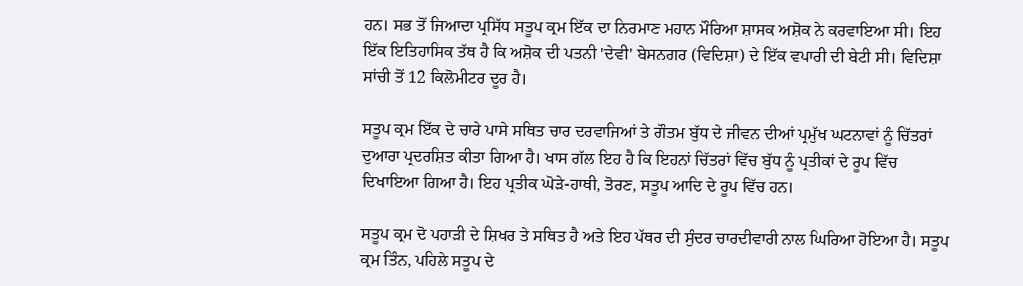ਹਨ। ਸਭ ਤੋਂ ਜਿਆਦਾ ਪ੍ਰਸਿੱਧ ਸਤੂਪ ਕ੍ਰਮ ਇੱਕ ਦਾ ਨਿਰਮਾਣ ਮਹਾਨ ਮੌਰਿਆ ਸ਼ਾਸਕ ਅਸ਼ੋਕ ਨੇ ਕਰਵਾਇਆ ਸੀ। ਇਹ ਇੱਕ ਇਤਿਹਾਸਿਕ ਤੱਥ ਹੈ ਕਿ ਅਸ਼ੋਕ ਦੀ ਪਤਨੀ 'ਦੇਵੀ' ਬੇਸਨਗਰ (ਵਿਦਿਸ਼ਾ) ਦੇ ਇੱਕ ਵਪਾਰੀ ਦੀ ਬੇਟੀ ਸੀ। ਵਿਦਿਸ਼ਾ ਸਾਂਚੀ ਤੋਂ 12 ਕਿਲੋਮੀਟਰ ਦੂਰ ਹੈ।

ਸਤੂਪ ਕ੍ਰਮ ਇੱਕ ਦੇ ਚਾਰੇ ਪਾਸੇ ਸਥਿਤ ਚਾਰ ਦਰਵਾਜਿਆਂ ਤੇ ਗੌਤਮ ਬੁੱਧ ਦੇ ਜੀਵਨ ਦੀਆਂ ਪ੍ਰਮੁੱਖ ਘਟਨਾਵਾਂ ਨੂੰ ਚਿੱਤਰਾਂ ਦੁਆਰਾ ਪ੍ਰਦਰਸ਼ਿਤ ਕੀਤਾ ਗਿਆ ਹੈ। ਖਾਸ ਗੱਲ ਇਹ ਹੈ ਕਿ ਇਹਨਾਂ ਚਿੱਤਰਾਂ ਵਿੱਚ ਬੁੱਧ ਨੂੰ ਪ੍ਰਤੀਕਾਂ ਦੇ ਰੂਪ ਵਿੱਚ ਦਿਖਾਇਆ ਗਿਆ ਹੈ। ਇਹ ਪ੍ਰਤੀਕ ਘੋੜੇ-ਹਾਥੀ, ਤੋਰਣ, ਸਤੂਪ ਆਦਿ ਦੇ ਰੂਪ ਵਿੱਚ ਹਨ।

ਸਤੂਪ ਕ੍ਰਮ ਦੋ ਪਹਾੜੀ ਦੇ ਸ਼ਿਖਰ ਤੇ ਸਥਿਤ ਹੈ ਅਤੇ ਇਹ ਪੱਥਰ ਦੀ ਸੁੰਦਰ ਚਾਰਦੀਵਾਰੀ ਨਾਲ ਘਿਰਿਆ ਹੋਇਆ ਹੈ। ਸਤੂਪ ਕ੍ਰਮ ਤਿੰਨ, ਪਹਿਲੇ ਸਤੂਪ ਦੇ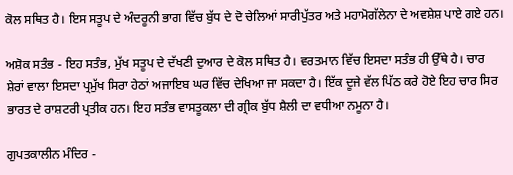ਕੋਲ ਸਥਿਤ ਹੈ। ਇਸ ਸਤੂਪ ਦੇ ਅੰਦਰੂਨੀ ਭਾਗ ਵਿੱਚ ਬੁੱਧ ਦੇ ਦੋ ਚੇਲਿਆਂ ਸਾਰੀਪੁੱਤਰ ਅਤੇ ਮਹਾਮੋਗੱਲੇਨਾ ਦੇ ਅਵਸ਼ੇਸ਼ ਪਾਏ ਗਏ ਹਨ।

ਅਸ਼ੋਕ ਸਤੰਭ - ਇਹ ਸਤੰਭ, ਮੁੱਖ ਸਤੂਪ ਦੇ ਦੱਖਣੀ ਦੁਆਰ ਦੇ ਕੋਲ ਸਥਿਤ ਹੈ। ਵਰਤਮਾਨ ਵਿੱਚ ਇਸਦਾ ਸਤੰਭ ਹੀ ਉੱਥੇ ਹੈ। ਚਾਰ ਸ਼ੇਰਾਂ ਵਾਲਾ ਇਸਦਾ ਪ੍ਰਮੁੱਖ ਸਿਰਾ ਹੇਠਾਂ ਅਜਾਇਬ ਘਰ ਵਿੱਚ ਦੇਖਿਆ ਜਾ ਸਕਦਾ ਹੈ। ਇੱਕ ਦੂਜੇ ਵੱਲ ਪਿੱਠ ਕਰੇ ਹੋਏ ਇਹ ਚਾਰ ਸਿਰ ਭਾਰਤ ਦੇ ਰਾਸ਼ਟਰੀ ਪ੍ਰਤੀਕ ਹਨ। ਇਹ ਸਤੰਭ ਵਾਸਤੂਕਲਾ ਦੀ ਗ੍ਰੀਕ ਬੁੱਧ ਸ਼ੈਲੀ ਦਾ ਵਧੀਆ ਨਮੂਨਾ ਹੈ।

ਗੁਪਤਕਾਲੀਨ ਮੰਦਿਰ -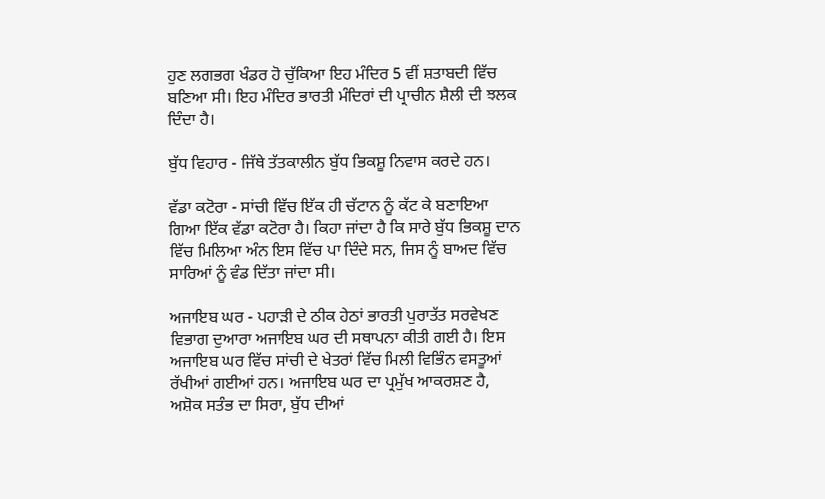ਹੁਣ ਲਗਭਗ ਖੰਡਰ ਹੋ ਚੁੱਕਿਆ ਇਹ ਮੰਦਿਰ 5 ਵੀਂ ਸ਼ਤਾਬਦੀ ਵਿੱਚ ਬਣਿਆ ਸੀ। ਇਹ ਮੰਦਿਰ ਭਾਰਤੀ ਮੰਦਿਰਾਂ ਦੀ ਪ੍ਰਾਚੀਨ ਸ਼ੈਲੀ ਦੀ ਝਲਕ ਦਿੰਦਾ ਹੈ।

ਬੁੱਧ ਵਿਹਾਰ - ਜਿੱਥੇ ਤੱਤਕਾਲੀਨ ਬੁੱਧ ਭਿਕਸ਼ੂ ਨਿਵਾਸ ਕਰਦੇ ਹਨ।

ਵੱਡਾ ਕਟੋਰਾ - ਸਾਂਚੀ ਵਿੱਚ ਇੱਕ ਹੀ ਚੱਟਾਨ ਨੂੰ ਕੱਟ ਕੇ ਬਣਾਇਆ ਗਿਆ ਇੱਕ ਵੱਡਾ ਕਟੋਰਾ ਹੈ। ਕਿਹਾ ਜਾਂਦਾ ਹੈ ਕਿ ਸਾਰੇ ਬੁੱਧ ਭਿਕਸ਼ੂ ਦਾਨ ਵਿੱਚ ਮਿਲਿਆ ਅੰਨ ਇਸ ਵਿੱਚ ਪਾ ਦਿੰਦੇ ਸਨ, ਜਿਸ ਨੂੰ ਬਾਅਦ ਵਿੱਚ ਸਾਰਿਆਂ ਨੂੰ ਵੰਡ ਦਿੱਤਾ ਜਾਂਦਾ ਸੀ।

ਅਜਾਇਬ ਘਰ - ਪਹਾੜੀ ਦੇ ਠੀਕ ਹੇਠਾਂ ਭਾਰਤੀ ਪੁਰਾਤੱਤ ਸਰਵੇਖਣ ਵਿਭਾਗ ਦੁਆਰਾ ਅਜਾਇਬ ਘਰ ਦੀ ਸਥਾਪਨਾ ਕੀਤੀ ਗਈ ਹੈ। ਇਸ ਅਜਾਇਬ ਘਰ ਵਿੱਚ ਸਾਂਚੀ ਦੇ ਖੇਤਰਾਂ ਵਿੱਚ ਮਿਲੀ ਵਿਭਿੰਨ ਵਸਤੂਆਂ ਰੱਖੀਆਂ ਗਈਆਂ ਹਨ। ਅਜਾਇਬ ਘਰ ਦਾ ਪ੍ਰਮੁੱਖ ਆਕਰਸ਼ਣ ਹੈ, ਅਸ਼ੋਕ ਸਤੰਭ ਦਾ ਸਿਰਾ, ਬੁੱਧ ਦੀਆਂ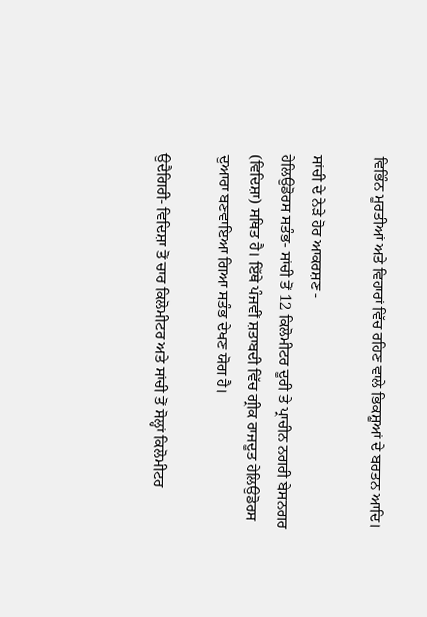ਵਿਭਿੰਨ ਮੂਰਤੀਆਂ ਅਤੇ ਵਿਹਾਰਾਂ ਵਿੱਚ ਰਹਿਣ ਵਾਲੇ ਭਿਕਸ਼ੂਆਂ ਦੇ ਬਰਤਨ ਆਦਿ।

ਸਾਂਚੀ ਦੇ ਨੇੜੇ ਹੋਰ ਆਕਰਸ਼ਣ -
ਹੇਲਿਉਡੋਰਸ ਸਤੰਭ- ਸਾਂਚੀ ਤੋਂ 12 ਕਿਲੋਮੀਟਰ ਦੂਰੀ ਤੇ ਪ੍ਰਾਚੀਨ ਨਗਰੀ ਬੇਸਨਗਰ (ਵਿਦਿਸ਼ਾ) ਸਥਿਤ ਹੈ। ਇੱਥੇ ਪੰਜਵੀਂ ਸ਼ਤਾਬਦੀ ਵਿੱਚ ਗ੍ਰੀਕ ਰਾਜਦੂਤ ਹੇਲਿਉਡੋਰਸ ਦੁਆਰਾ ਬਣਵਾਇਆ ਗਿਆ ਸਤੰਭ ਦੇਖਣ ਯੋਗ ਹੈ।

ਉਦੈਗਿਰੀ- ਵਿਦਿਸ਼ਾ ਤੋਂ ਚਾਰ ਕਿਲੋਮੀਟਰ ਅਤੇ ਸਾਂਚੀ ਤੋਂ ਸੋਲ੍ਹਾਂ ਕਿਲੋਮੀਟਰ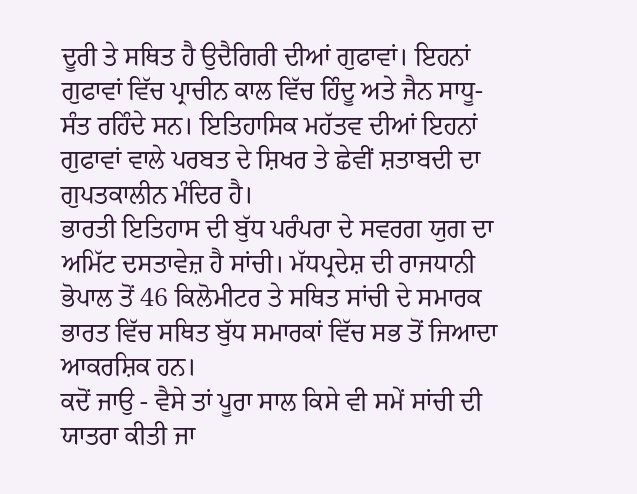ਦੂਰੀ ਤੇ ਸਥਿਤ ਹੈ ਉਦੈਗਿਰੀ ਦੀਆਂ ਗੁਫਾਵਾਂ। ਇਹਨਾਂ ਗੁਫਾਵਾਂ ਵਿੱਚ ਪ੍ਰਾਚੀਨ ਕਾਲ ਵਿੱਚ ਹਿੰਦੂ ਅਤੇ ਜੈਨ ਸਾਧੂ-ਸੰਤ ਰਹਿੰਦੇ ਸਨ। ਇਤਿਹਾਸਿਕ ਮਹੱਤਵ ਦੀਆਂ ਇਹਨਾਂ ਗੁਫਾਵਾਂ ਵਾਲੇ ਪਰਬਤ ਦੇ ਸ਼ਿਖਰ ਤੇ ਛੇਵੀਂ ਸ਼ਤਾਬਦੀ ਦਾ ਗੁਪਤਕਾਲੀਨ ਮੰਦਿਰ ਹੈ।
ਭਾਰਤੀ ਇਤਿਹਾਸ ਦੀ ਬੁੱਧ ਪਰੰਪਰਾ ਦੇ ਸਵਰਗ ਯੁਗ ਦਾ ਅਮਿੱਟ ਦਸਤਾਵੇਜ਼ ਹੈ ਸਾਂਚੀ। ਮੱਧਪ੍ਰਦੇਸ਼ ਦੀ ਰਾਜਧਾਨੀ ਭੋਪਾਲ ਤੋਂ 46 ਕਿਲੋਮੀਟਰ ਤੇ ਸਥਿਤ ਸਾਂਚੀ ਦੇ ਸਮਾਰਕ ਭਾਰਤ ਵਿੱਚ ਸਥਿਤ ਬੁੱਧ ਸਮਾਰਕਾਂ ਵਿੱਚ ਸਭ ਤੋਂ ਜਿਆਦਾ ਆਕਰਸ਼ਿਕ ਹਨ।
ਕਦੋਂ ਜਾਉ - ਵੈਸੇ ਤਾਂ ਪੂਰਾ ਸਾਲ ਕਿਸੇ ਵੀ ਸਮੇਂ ਸਾਂਚੀ ਦੀ ਯਾਤਰਾ ਕੀਤੀ ਜਾ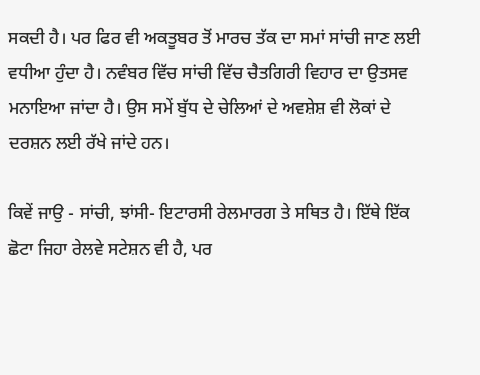ਸਕਦੀ ਹੈ। ਪਰ ਫਿਰ ਵੀ ਅਕਤੂਬਰ ਤੋਂ ਮਾਰਚ ਤੱਕ ਦਾ ਸਮਾਂ ਸਾਂਚੀ ਜਾਣ ਲਈ ਵਧੀਆ ਹੁੰਦਾ ਹੈ। ਨਵੰਬਰ ਵਿੱਚ ਸਾਂਚੀ ਵਿੱਚ ਚੈਤਗਿਰੀ ਵਿਹਾਰ ਦਾ ਉਤਸਵ ਮਨਾਇਆ ਜਾਂਦਾ ਹੈ। ਉਸ ਸਮੇਂ ਬੁੱਧ ਦੇ ਚੇਲਿਆਂ ਦੇ ਅਵਸ਼ੇਸ਼ ਵੀ ਲੋਕਾਂ ਦੇ ਦਰਸ਼ਨ ਲਈ ਰੱਖੇ ਜਾਂਦੇ ਹਨ।

ਕਿਵੇਂ ਜਾਉ - ਸਾਂਚੀ, ਝਾਂਸੀ- ਇਟਾਰਸੀ ਰੇਲਮਾਰਗ ਤੇ ਸਥਿਤ ਹੈ। ਇੱਥੇ ਇੱਕ ਛੋਟਾ ਜਿਹਾ ਰੇਲਵੇ ਸਟੇਸ਼ਨ ਵੀ ਹੈ, ਪਰ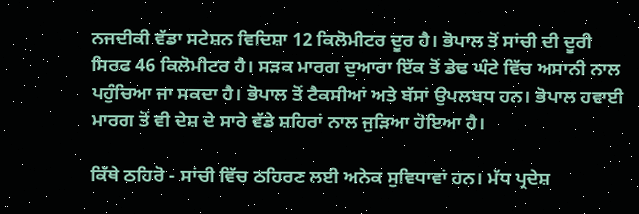ਨਜਦੀਕੀ ਵੱਡਾ ਸਟੇਸ਼ਨ ਵਿਦਿਸ਼ਾ 12 ਕਿਲੋਮੀਟਰ ਦੂਰ ਹੈ। ਭੋਪਾਲ ਤੋਂ ਸਾਂਚੀ ਦੀ ਦੂਰੀ ਸਿਰਫ 46 ਕਿਲੋਮੀਟਰ ਹੈ। ਸੜਕ ਮਾਰਗ ਦੁਆਰਾ ਇੱਕ ਤੋਂ ਡੇਢ ਘੰਟੇ ਵਿੱਚ ਅਸਾਨੀ ਨਾਲ ਪਹੁੰਚਿਆ ਜਾ ਸਕਦਾ ਹੈ। ਭੋਪਾਲ ਤੋਂ ਟੈਕਸੀਆਂ ਅਤੇ ਬੱਸਾਂ ਉਪਲਬਧ ਹਨ। ਭੋਪਾਲ ਹਵਾਈ ਮਾਰਗ ਤੋਂ ਵੀ ਦੇਸ਼ ਦੇ ਸਾਰੇ ਵੱਡੇ ਸ਼ਹਿਰਾਂ ਨਾਲ ਜੁੜਿਆ ਹੋਇਆ ਹੈ।

ਕਿੱਥੇ ਠਹਿਰੋ - ਸਾਂਚੀ ਵਿੱਚ ਠਹਿਰਣ ਲਈ ਅਨੇਕ ਸੁਵਿਧਾਵਾਂ ਹਨ। ਮੱਧ ਪ੍ਰਦੇਸ਼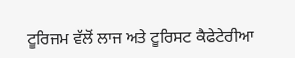ਟੂਰਿਜਮ ਵੱਲੋਂ ਲਾਜ ਅਤੇ ਟੂਰਿਸਟ ਕੈਫੇਟੇਰੀਆ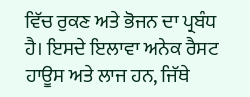ਵਿੱਚ ਰੁਕਣ ਅਤੇ ਭੋਜਨ ਦਾ ਪ੍ਰਬੰਧ ਹੈ। ਇਸਦੇ ਇਲਾਵਾ ਅਨੇਕ ਰੈਸਟ ਹਾਊਸ ਅਤੇ ਲਾਜ ਹਨ, ਜਿੱਥੇ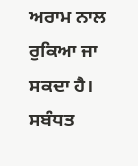ਅਰਾਮ ਨਾਲ ਰੁਕਿਆ ਜਾ ਸਕਦਾ ਹੈ।
ਸਬੰਧਤ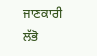ਜਾਣਕਾਰੀ ਲੱਭੋ